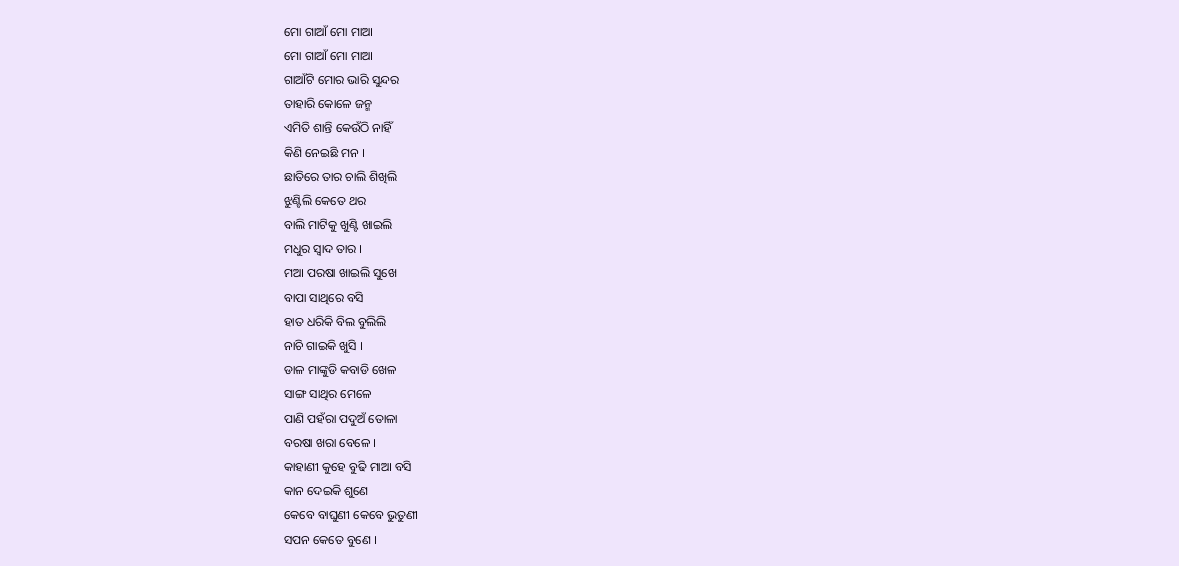ମୋ ଗାଆଁ ମୋ ମାଆ
ମୋ ଗାଆଁ ମୋ ମାଆ
ଗାଆଁଟି ମୋର ଭାରି ସୁନ୍ଦର
ତାହାରି କୋଳେ ଜନ୍ମ
ଏମିତି ଶାନ୍ତି କେଉଁଠି ନାହିଁ
କିଣି ନେଇଛି ମନ ।
ଛାତିରେ ତାର ଚାଲି ଶିଖିଲି
ଝୁଣ୍ଟିଲି କେତେ ଥର
ବାଲି ମାଟିକୁ ଖୁଣ୍ଟି ଖାଇଲି
ମଧୁର ସ୍ଵାଦ ତାର ।
ମଆ ପରଷା ଖାଇଲି ସୁଖେ
ବାପା ସାଥିରେ ବସି
ହାତ ଧରିକି ବିଲ ବୁଲିଲି
ନାଚି ଗାଇକି ଖୁସି ।
ଡାଳ ମାଙ୍କୁଡି କବାଡି ଖେଳ
ସାଙ୍ଗ ସାଥିର ମେଳେ
ପାଣି ପହଁରା ପଦୁଅଁ ତୋଳା
ବରଷା ଖରା ବେଳେ ।
କାହାଣୀ କୁହେ ବୁଢି ମାଆ ବସି
କାନ ଦେଇକି ଶୁଣେ
କେବେ ବାଘୁଣୀ କେବେ ଭୁତୁଣୀ
ସପନ କେତେ ବୁଣେ ।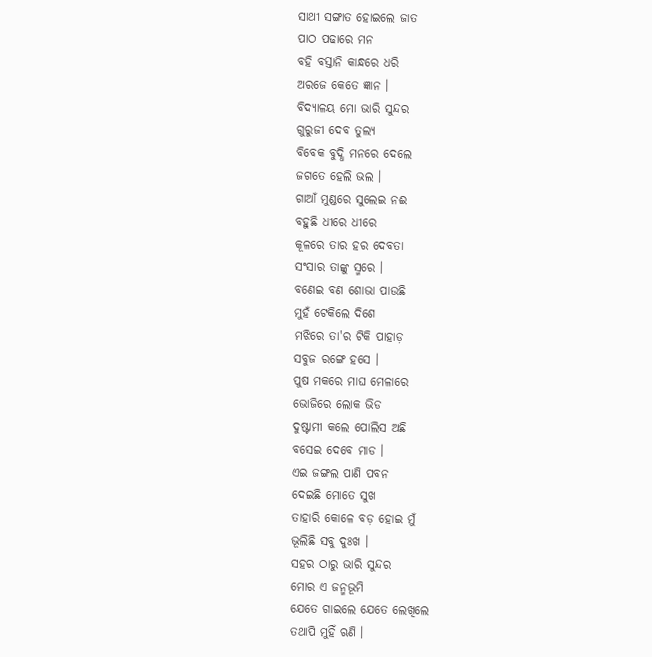ସାଥୀ ସଙ୍ଗାତ ହୋଇଲେ ଜାତ
ପାଠ ପଢାରେ ମନ
ବହି ବସ୍ତାନି କାନ୍ଧରେ ଧରି
ଅରଜେ କେତେ ଜ୍ଞାନ ।
ବିଦ୍ୟାଳୟ ମୋ ଭାରି ସୁନ୍ଦର
ଗୁରୁଜୀ ଦେବ ତୁଲ୍ୟ
ବିବେକ ବୁଦ୍ଧି ମନରେ ଦେଲେ
ଜଗତେ ହେଲି ଭଲ ।
ଗାଆଁ ମୁଣ୍ଡରେ ସୁଲେଇ ନଈ
ବହୁଛି ଧୀରେ ଧୀରେ
କୂଳରେ ତାର ହର ଦେବତା
ସଂସାର ତାଙ୍କୁ ସ୍ମରେ ।
ବଣେଇ ବଣ ଶୋଭା ପାଉଛି
ମୁହଁ ଟେକିଲେ ଦିଶେ
ମଝିରେ ତା'ର ଟିକି ପାହାଡ଼
ସବୁଜ ରଙ୍ଗେ ହସେ ।
ପୁଷ ମକରେ ମାଘ ମେଳାରେ
ଭୋଜିରେ ଲୋକ ଭିଡ
ଦୁଷ୍ଟାମୀ କଲେ ପୋଲିସ ଅଛି
ବସେଇ ଦେବେ ମାଡ ।
ଏଇ ଜଙ୍ଗଲ ପାଣି ପବନ
ଦେଇଛି ମୋତେ ସୁଖ
ତାହାରି କୋଳେ ବଡ଼ ହୋଇ ମୁଁ
ଭୂଲିଛି ସବୁ ଦୁଃଖ ।
ସହର ଠାରୁ ଭାରି ସୁନ୍ଦର
ମୋର ଏ ଜନ୍ମଭୂମି
ଯେତେ ଗାଇଲେ ଯେତେ ଲେଖିଲେ
ତଥାପି ମୁହିଁ ଋଣି ।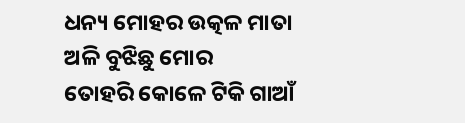ଧନ୍ୟ ମୋହର ଉତ୍କଳ ମାତା
ଅଳି ବୁଝିଛୁ ମୋର
ତୋହରି କୋଳେ ଟିକି ଗାଆଁ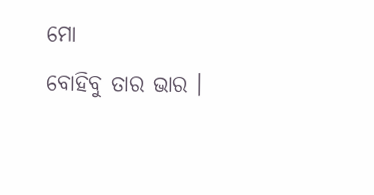ମୋ
ବୋହିବୁ ତାର ଭାର ।